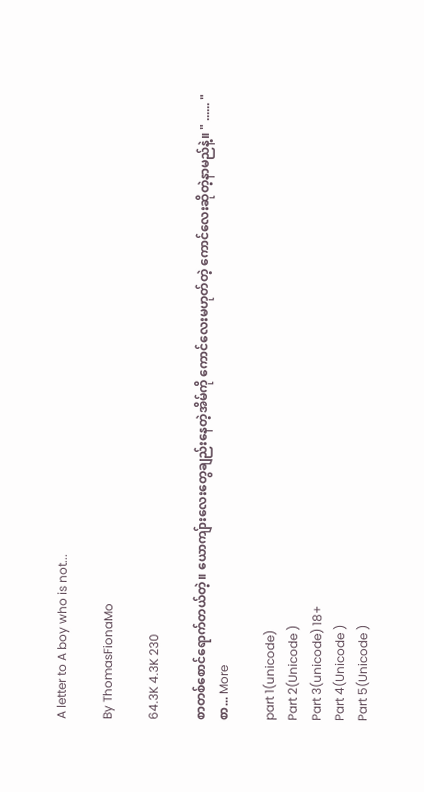A letter to A boy who is not...

By ThomasFionaMo

64.3K 4.3K 230

စာတစ်စောင်ရောက်တယ်တဲ့။ ယောကျ်ားလေးတွေချည်းနေတဲ့အိမ်ကို ကောင်လေးမဟုတ်တဲ့ ကောင်လေးဆိုတဲ့နာမည်နဲ့။ " ...... " စာ... More

part 1(unicode)
Part 2(Unicode )
Part 3(unicode) 18+
Part 4(Unicode )
Part 5(Unicode )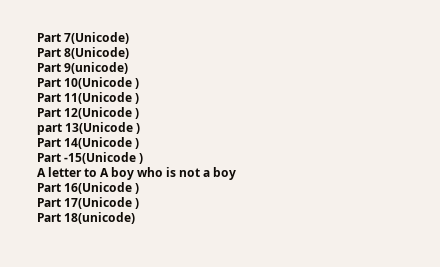Part 7(Unicode)
Part 8(Unicode)
Part 9(unicode)
Part 10(Unicode )
Part 11(Unicode )
Part 12(Unicode )
part 13(Unicode )
Part 14(Unicode )
Part -15(Unicode )
A letter to A boy who is not a boy
Part 16(Unicode )
Part 17(Unicode )
Part 18(unicode)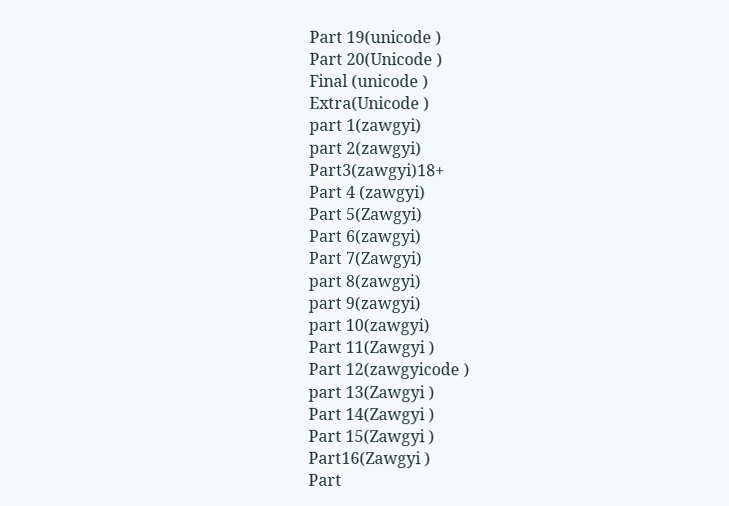Part 19(unicode )
Part 20(Unicode )
Final (unicode )
Extra(Unicode )
part 1(zawgyi)
part 2(zawgyi)
Part3(zawgyi)18+
Part 4 (zawgyi)
Part 5(Zawgyi)
Part 6(zawgyi)
Part 7(Zawgyi)
part 8(zawgyi)
part 9(zawgyi)
part 10(zawgyi)
Part 11(Zawgyi )
Part 12(zawgyicode )
part 13(Zawgyi )
Part 14(Zawgyi )
Part 15(Zawgyi )
Part16(Zawgyi )
Part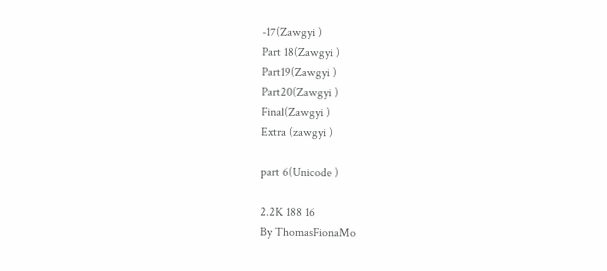-17(Zawgyi )
Part 18(Zawgyi )
Part19(Zawgyi )
Part20(Zawgyi )
Final(Zawgyi )
Extra (zawgyi )

part 6(Unicode )

2.2K 188 16
By ThomasFionaMo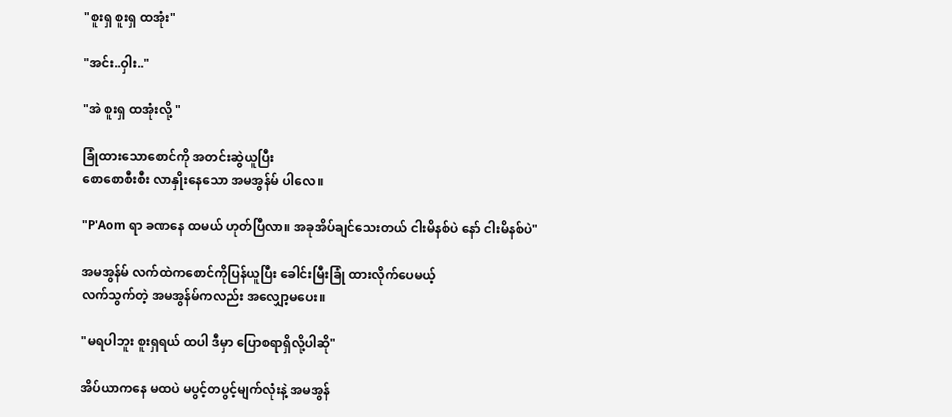"စူးရှ စူးရှ ထအုံး"

"အင်း..ဝှါး.."

"အဲ စူးရှ ထအုံးလို့ "

ခြုံထားသောစောင်ကို အတင်းဆွဲယူပြီး
စောစောစီးစီး လာနှိုးနေသော အမအွန်မ် ပါလေ။

"P'Aom ရာ ခဏနေ ထမယ် ဟုတ်ပြီလာ။ အခုအိပ်ချင်သေးတယ် ငါးမိနစ်ပဲ နော် ငါးမိနစ်ပဲ"

အမအွန်မ် လက်ထဲကစောင်ကိုပြန်ယူပြီး ခေါင်းမြီးခြုံ ထားလိုက်ပေမယ့်
လက်သွက်တဲ့ အမအွန်မ်ကလည်း အလျှော့မပေး။

"မရပါဘူး စူးရှရယ် ထပါ ဒီမှာ ပြောစရာရှိလို့ပါဆို"

အိပ်ယာကနေ မထပဲ မပွင့်တပွင့်မျက်လုံးနဲ့ အမအွန်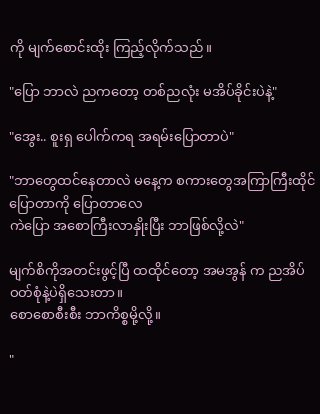ကို မျက်စောင်းထိုး ကြည့်လိုက်သည်။

"ပြော ဘာလဲ ညကတော့ တစ်ညလုံး မအိပ်ခိုင်းပဲနဲ့"

"အွေး.. စူးရှ ပေါက်ကရ အရမ်းပြောတာပဲ"

"ဘာတွေထင်နေတာလဲ မနေ့က စကားတွေအကြာကြီးထိုင်ပြောတာကို ပြောတာလေ
ကဲပြော အစောကြီးလာနှိုးပြီး ဘာဖြစ်လို့လဲ"

မျက်စိကိုအတင်းဖွင့်ပြီ ထထိုင်တော့ အမအွန် က ညအိပ်ဝတ်စုံနဲ့ပဲရှိသေးတာ။
စောစောစီးစီး ဘာကိစ္စမို့လို့။

"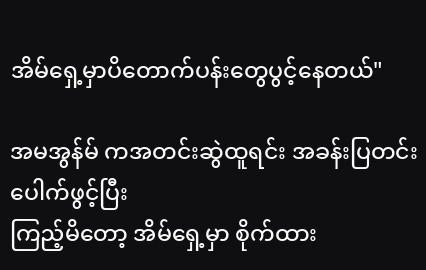အိမ်ရှေ့မှာပိတောက်ပန်းတွေပွင့်နေတယ်"

အမအွန်မ် ကအတင်းဆွဲထူရင်း အခန်းပြတင်းပေါက်ဖွင့်ပြီး
ကြည့်မိတော့ အိမ်ရှေ့မှာ စိုက်ထား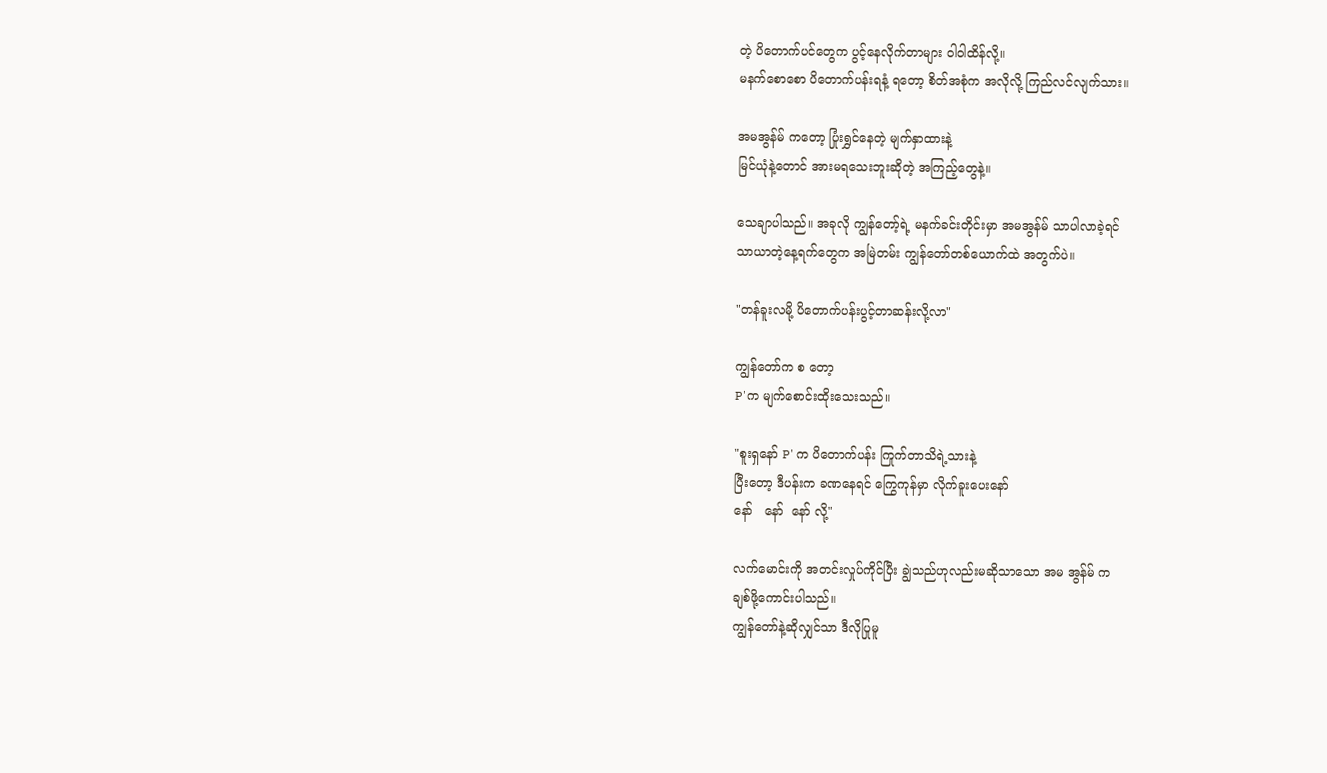တဲ့ ပိတောက်ပင်တွေက ပွင့်နေလိုက်တာများ ဝါဝါထိန်လို့။
မနက်စောစော ပိတောက်ပန်းရနံ့ ရတော့ စိတ်အစုံက အလိုလို့ ကြည်လင်လျက်သား။

အမအွန်မ် ကတော့ ပြုံးရွှင်နေတဲ့ မျက်နှာထားနဲ့
မြင်ယုံနဲ့တောင် အားမရသေးဘူးဆိုတဲ့ အကြည့်တွေနဲ့။

သေချာပါသည်။ အခုလို ကျွန်တော့်ရဲ့ မနက်ခင်းတိုင်းမှာ အမအွန်မ် သာပါလာခဲ့ရင်
သာယာတဲ့နေ့ရက်တွေက အမြဲတမ်း ကျွန်တော်တစ်ယောက်ထဲ အတွက်ပဲ။

"တန်ခူးလမို့ ပိတောက်ပန်းပွင့်တာဆန်းလို့လာ"

ကျွန်တော်က စ တော့
P'က မျက်စောင်းထိုးသေးသည်။

"စူးရှနော် P' က ပိတောက်ပန်း ကြုက်တာသိရဲ့သားနဲ့
ပြီးတော့ ဒီပန်းက ခဏနေရင် ကြွေကုန်မှာ လိုက်ခူးပေးနော်
နော်   နော်  နော် လို့"

လက်မောင်းကို အတင်းလှုပ်ကိုင်ပြီး ချွဲသည်ဟုလည်းမဆိုသာသော အမ အွန်မ် က
ချစ်ဖို့ကောင်းပါသည်။
ကျွန်တော်နဲ့ဆိုလျှင်သာ ဒီလိုပြုမူ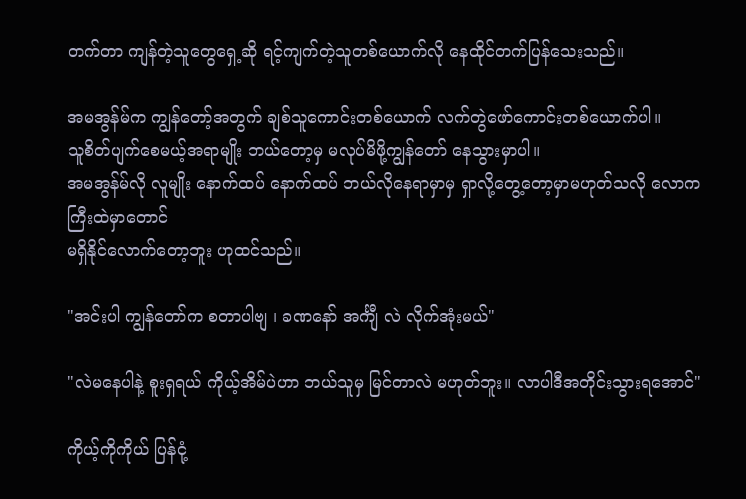တက်တာ ကျန်တဲ့သူတွေရှေ့ဆို ရင့်ကျက်တဲ့သူတစ်ယောက်လို နေထိုင်တက်ပြန်သေးသည်။

အမအွန်မ်က ကျွန်တော့်အတွက် ချစ်သူကောင်းတစ်ယောက် လက်တွဲဖော်ကောင်းတစ်ယောက်ပါ။
သူစိတ်ပျက်စေမယ့်အရာမျိုး ဘယ်တော့မှ မလုပ်မိဖို့ကျွန်တော် နေသွားမှာပါ။
အမအွန်မ်လို လူမျိုး နောက်ထပ် နောက်ထပ် ဘယ်လိုနေရာမှာမှ ရှာလို့တွေ့တော့မှာမဟုတ်သလို လောကကြီးထဲမှာတောင်
မရှိနိုင်လောက်တော့ဘူး ဟုထင်သည်။

"အင်းပါ ကျွန်တော်က စတာပါဗျ ၊ ခဏနော် အင်္ကျီ လဲ လိုက်အုံးမယ်"

"လဲမနေပါနဲ့ စူးရှရယ် ကိုယ့်အိမ်ပဲဟာ ဘယ်သူမှ မြင်တာလဲ မဟုတ်ဘူး။ လာပါဒီအတိုင်းသွားရအောင်"

ကိုယ့်ကိုကိုယ် ပြန်ငုံ့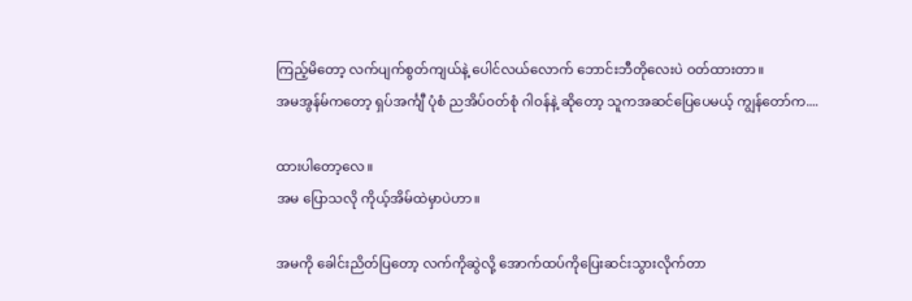ကြည့်မိတော့ လက်ပျက်စွတ်ကျယ်နဲ့ ပေါင်လယ်လောက် ဘောင်းဘီတိုလေးပဲ ဝတ်ထားတာ။
အမအွန်မ်ကတော့ ရှပ်အင်္ကျီ ပုံစံ ညအိပ်ဝတ်စုံ ဂါဝန်နဲ့ ဆိုတော့ သူကအဆင်ပြေပေမယ့် ကျွန်တော်က....

ထားပါတော့လေ။
အမ ပြောသလို ကိုယ့်အိမ်ထဲမှာပဲဟာ။

အမကို ခေါင်းညိတ်ပြတော့ လက်ကိုဆွဲလို့ အောက်ထပ်ကိုပြေးဆင်းသွားလိုက်တာ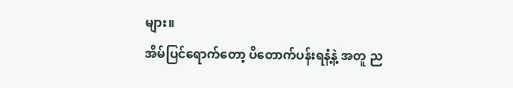များ။
အိမ်ပြင်ရောက်တော့ ပိတောက်ပန်းရနံ့နဲ့ အတူ ည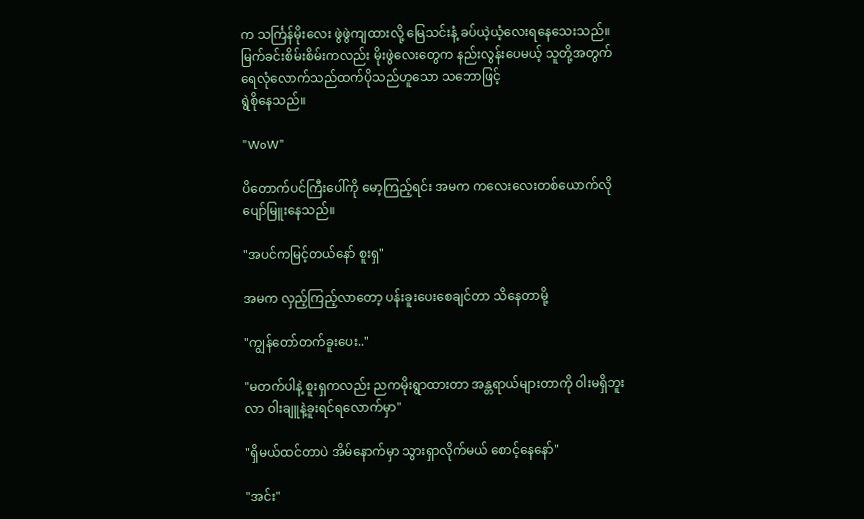က သင်္ကြန်မိုးလေး ဖွဲဖွဲကျထားလို့ မြေသင်းနံ့ ခပ်ယဲ့ယံ့လေးရနေသေးသည်။
မြက်ခင်းစိမ်းစိမ်းကလည်း မိုးဖွဲလေးတွေက နည်းလွန်းပေမယ့် သူတို့အတွက် ရေလုံလောက်သည်ထက်ပိုသည်ဟူသော သဘောဖြင့်
ရွဲစိုနေသည်။

"WoW"

ပိတောက်ပင်ကြီးပေါ်ကို မော့ကြည့်ရင်း အမက ကလေးလေးတစ်ယောက်လို ပျော်မြူးနေသည်။

"အပင်ကမြင့်တယ်နော် စူးရှ"

အမက လှည့်ကြည့်လာတော့ ပန်းခူးပေးစေချင်တာ သိနေတာမို့

"ကျွန်တော်တက်ခူးပေး.."

"မတက်ပါနဲ့ စူးရှကလည်း ညကမိုးရွာထားတာ အန္တရာယ်များတာကို ဝါးမရှိဘူးလာ ဝါးချူနဲ့ခူးရင်ရလောက်မှာ"

"ရှိမယ်ထင်တာပဲ အိမ်နောက်မှာ သွားရှာလိုက်မယ် စောင့်နေနော်"

"အင်း"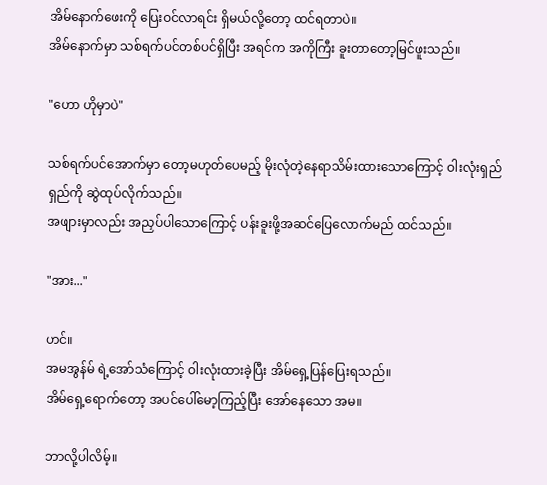အိမ်နောက်ဖေးကို ပြေးဝင်လာရင်း ရှိမယ်လို့တော့ ထင်ရတာပဲ။
အိမ်နောက်မှာ သစ်ရက်ပင်တစ်ပင်ရှိပြီး အရင်က အကိုကြီး ခူးတာတော့မြင်ဖူးသည်။

"ဟော ဟိုမှာပဲ"

သစ်ရက်ပင်အောက်မှာ တော့မဟုတ်ပေမည့် မိုးလုံတဲ့နေရာသိမ်းထားသောကြောင့် ဝါးလုံးရှည်ရှည်ကို ဆွဲထုပ်လိုက်သည်။
အဖျားမှာလည်း အညှပ်ပါသောကြောင့် ပန်းခူးဖို့အဆင်ပြေလောက်မည် ထင်သည်။

"အား..."

ဟင်။
အမအွန်မ် ရဲ့အော်သံကြောင့် ဝါးလုံးထားခဲ့ပြီး အိမ်ရှေ့ပြန်ပြေးရသည်။
အိမ်ရှေ့ရောက်တော့ အပင်ပေါ်မော့ကြည့်ပြီး အော်နေသော အမ။

ဘာလို့ပါလိမ့်။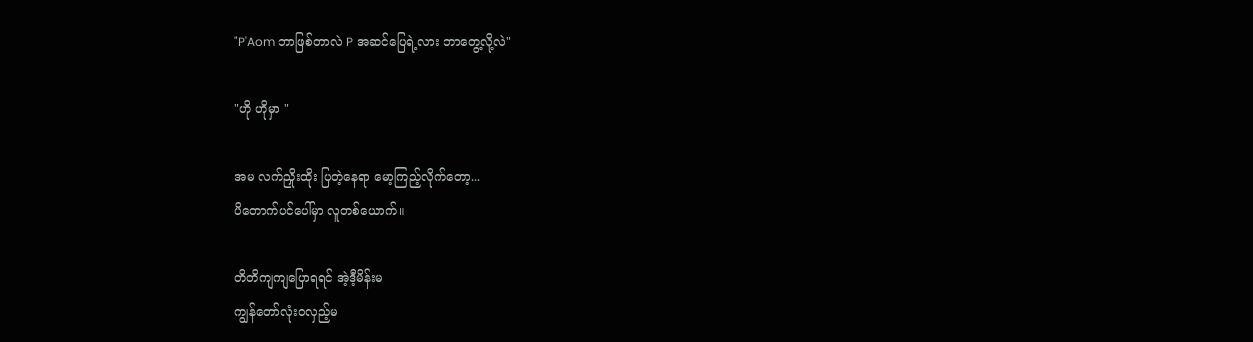"P'Aom ဘာဖြစ်တာလဲ P အဆင်ပြေရဲ့လား ဘာတွေ့လို့လဲ"

"ဟို ဟိုမှာ "

အမ လက်ညှိုးထိုး ပြတဲ့နေရာ မော့ကြည့်လိုက်တော့...
ပိတောက်ပင်ပေါ်မှာ လူတစ်ယောက်။

တိတိကျကျပြောရရင် အဲ့ဒီ့မိန်းမ
ကျွန်တော်လုံးဝလှည့်မ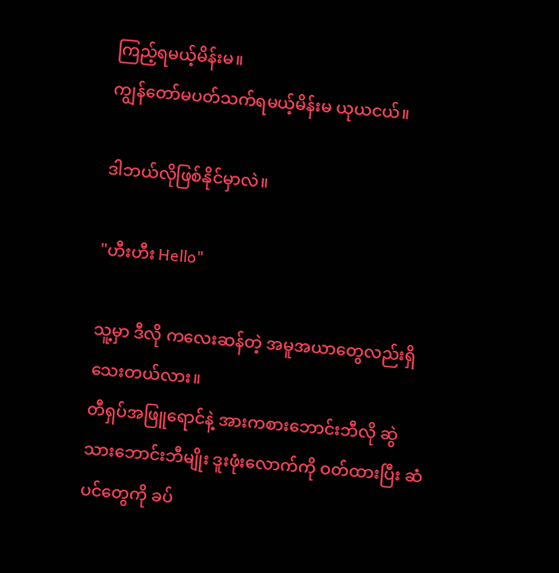ကြည့်ရမယ့်မိန်းမ။
ကျွန်တော်မပတ်သက်ရမယ့်မိန်းမ ယုယငယ်။

ဒါဘယ်လိုဖြစ်နိုင်မှာလဲ။

"ဟီးဟီး Hello"

သူ့မှာ ဒီလို ကလေးဆန်တဲ့ အမူအယာတွေလည်းရှိသေးတယ်လား။
တီရှပ်အဖြူရောင်နဲ့ အားကစားဘောင်းဘီလို ဆွဲသားဘောင်းဘီမျိုး ဒူးဖုံးလောက်ကို ဝတ်ထားပြီး ဆံပင်တွေကို ခပ်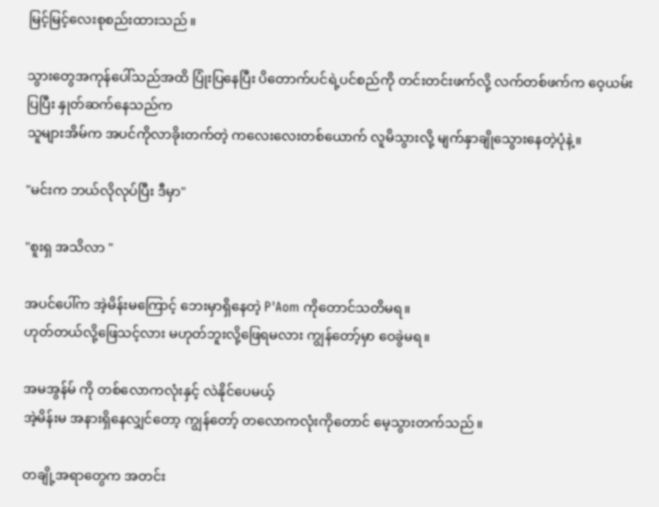မြင့်မြင့်လေးစုစည်းထားသည်။

သွားတွေအကုန်ပေါ်သည်အထိ ပြုံးပြနေပြီး ပိတောက်ပင်ရဲ့ပင်စည်ကို တင်းတင်းဖက်လို့ လက်တစ်ဖက်က ဝေ့ယမ်းပြပြီး နှုတ်ဆက်နေသည်က
သူများအိမ်က အပင်ကိုလာခိုးတက်တဲ့ ကလေးလေးတစ်ယောက် လူမိသွားလို့ မျက်နှာချိုသွေားနေတဲ့ပုံနဲ့။

"မင်းက ဘယ်လိုလုပ်ပြီး ဒီမှာ"

"စူးရှ အသိလာ "

အပင်ပေါ်က အဲ့မိန်းမကြောင့် ဘေးမှာရှိနေတဲ့ P'Aom ကိုတောင်သတိမရ။
ဟုတ်တယ်လို့ဖြေသင့်လား မဟုတ်ဘူးလို့ဖြေရမလား ကျွန်တော့်မှာ ဝေခွဲမရ။

အမအွန်မ် ကို တစ်လောကလုံးနှင့် လဲနိုင်ပေမယ့်
အဲ့မိန်းမ အနားရှိနေလျှင်တော့ ကျွန်တော့် တလောကလုံးကိုတောင် မေ့သွားတက်သည်။

တချို့အရာတွေက အတင်း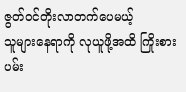ဇွတ်ဝင်တိုးလာတက်ပေမယ့်
သူများနေရာကို လုယူဖို့အထိ ကြိုးစားပမ်း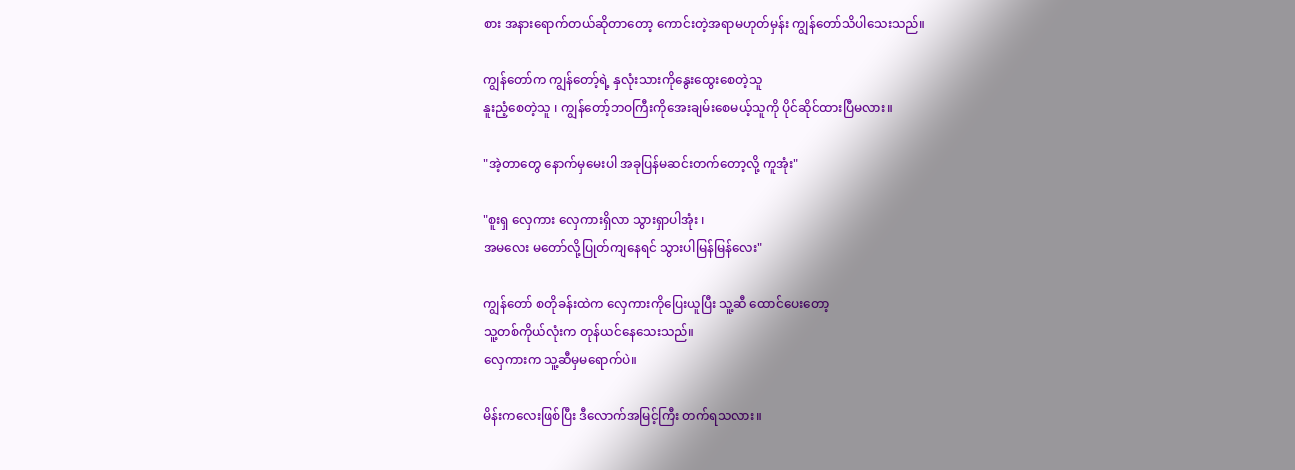စား အနားရောက်တယ်ဆိုတာတော့ ကောင်းတဲ့အရာမဟုတ်မှန်း ကျွန်တော်သိပါသေးသည်။

ကျွန်တော်က ကျွန်တော့်ရဲ့ နှလုံးသားကိုနွေးထွေးစေတဲ့သူ
နူးညံ့စေတဲ့သူ ၊ ကျွန်တော့်ဘဝကြီးကိုအေးချမ်းစေမယ့်သူကို ပိုင်ဆိုင်ထားပြီမလား။

"အဲ့တာတွေ နောက်မှမေးပါ အခုပြန်မဆင်းတက်တော့လို့ ကူအုံး"

"စူးရှ လှေကား လှေကားရှိလာ သွားရှာပါအုံး ၊
အမလေး မတော်လို့ပြုတ်ကျနေရင် သွားပါမြန်မြန်လေး"

ကျွန်တော် စတိုခန်းထဲက လှေကားကိုပြေးယူပြီး သူ့ဆီ ထောင်ပေးတော့
သူ့တစ်ကိုယ်လုံးက တုန်ယင်နေသေးသည်။
လှေကားက သူ့ဆီမှမရောက်ပဲ။

မိန်းကလေးဖြစ်ပြီး ဒီလောက်အမြင့်ကြီး တက်ရသလား။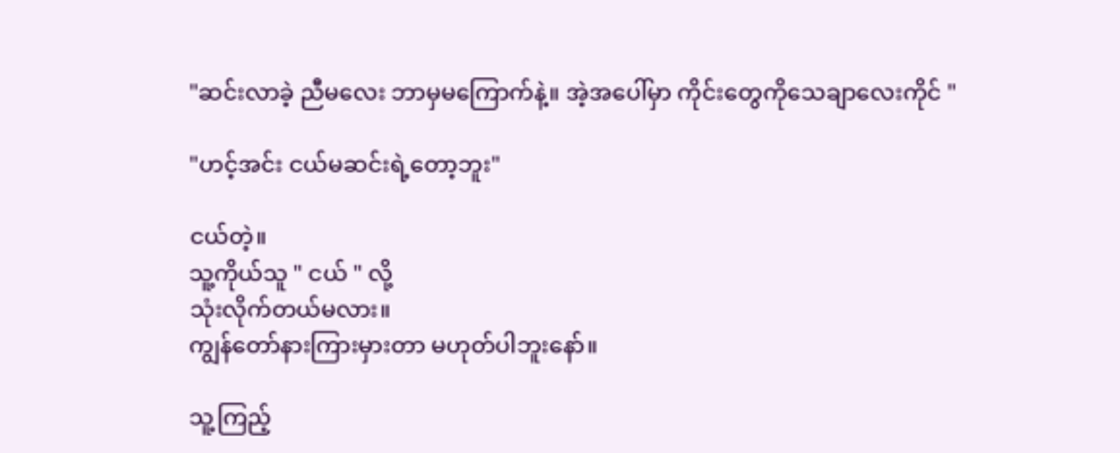"ဆင်းလာခဲ့ ညီမလေး ဘာမှမကြောက်နဲ့။ အဲ့အပေါ်မှာ ကိုင်းတွေကိုသေချာလေးကိုင် "

"ဟင့်အင်း ငယ်မဆင်းရဲ့တော့ဘူး"

ငယ်တဲ့။
သူ့ကိုယ်သူ " ငယ် " လို့
သုံးလိုက်တယ်မလား။
ကျွန်တော်နားကြားမှားတာ မဟုတ်ပါဘူးနော်။

သူ့ကြည့်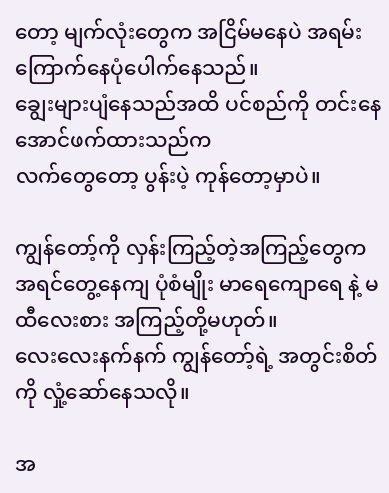တော့ မျက်လုံးတွေက အငြိမ်မနေပဲ အရမ်းကြောက်နေပုံပေါက်နေသည်။
ချွေးများပျံနေသည်အထိ ပင်စည်ကို တင်းနေအောင်ဖက်ထားသည်က
လက်တွေတော့ ပွန်းပဲ့ ကုန်တော့မှာပဲ။

ကျွန်တော့်ကို လှန်းကြည့်တဲ့အကြည့်တွေက
အရင်တွေ့နေကျ ပုံစံမျိုး မာရေကျောရေ နဲ့ မထီလေးစား အကြည့်တို့မဟုတ်။
လေးလေးနက်နက် ကျွန်တော့်ရဲ့ အတွင်းစိတ်ကို လှုံ့ဆော်နေသလို။

အ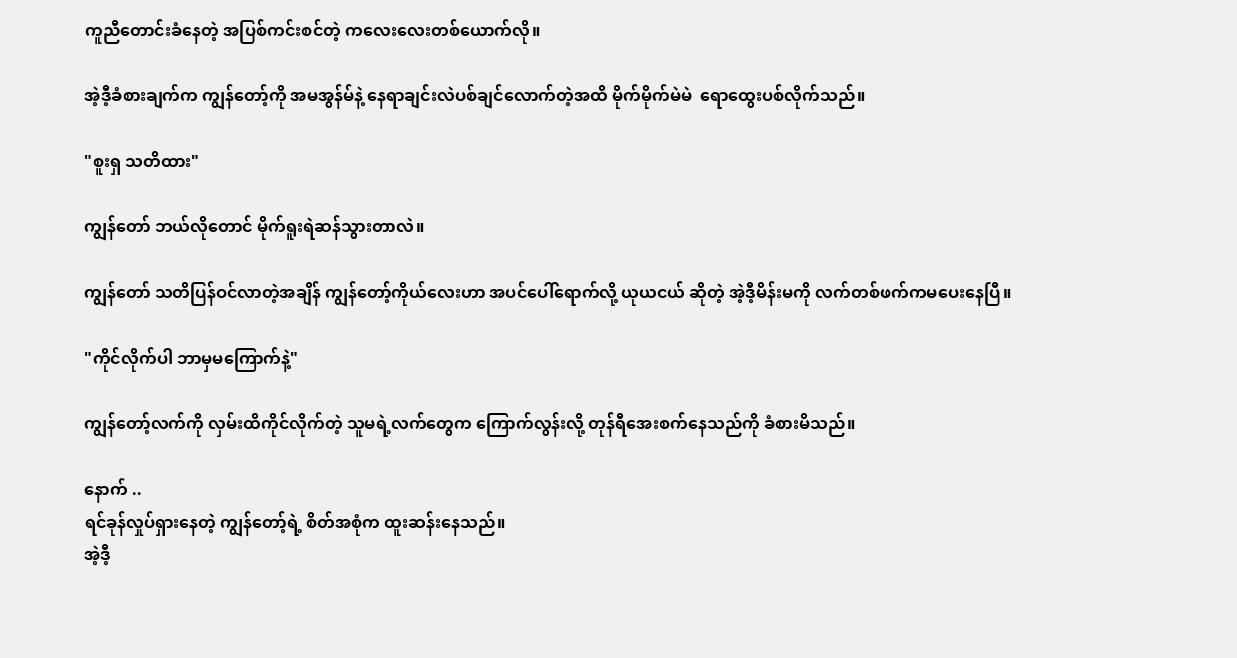ကူညီတောင်းခံနေတဲ့ အပြစ်ကင်းစင်တဲ့ ကလေးလေးတစ်ယောက်လို။

အဲ့ဒီ့ခံစားချက်က ကျွန်တော့်ကို အမအွန်မ်နဲ့ နေရာချင်းလဲပစ်ချင်လောက်တဲ့အထိ မိုက်မိုက်မဲမဲ  ရောထွေးပစ်လိုက်သည်။

"စူးရှ သတိထား"

ကျွန်တော် ဘယ်လိုတောင် မိုက်ရူးရဲဆန်သွားတာလဲ။

ကျွန်တော် သတိပြန်ဝင်လာတဲ့အချိန် ကျွန်တော့်ကိုယ်လေးဟာ အပင်ပေါ်ရောက်လို့ ယုယငယ် ဆိုတဲ့ အဲ့ဒီ့မိန်းမကို လက်တစ်ဖက်ကမပေးနေပြီ။

"ကိုင်လိုက်ပါ ဘာမှမကြောက်နဲ့"

ကျွန်တော့်လက်ကို လှမ်းထိကိုင်လိုက်တဲ့ သူမရဲ့လက်တွေက ကြောက်လွန်းလို့ တုန်ရီအေးစက်နေသည်ကို ခံစားမိသည်။

နောက် ..
ရင်ခုန်လှုပ်ရှားနေတဲ့ ကျွန်တော့်ရဲ့ စိတ်အစုံက ထူးဆန်းနေသည်။
အဲ့ဒီ့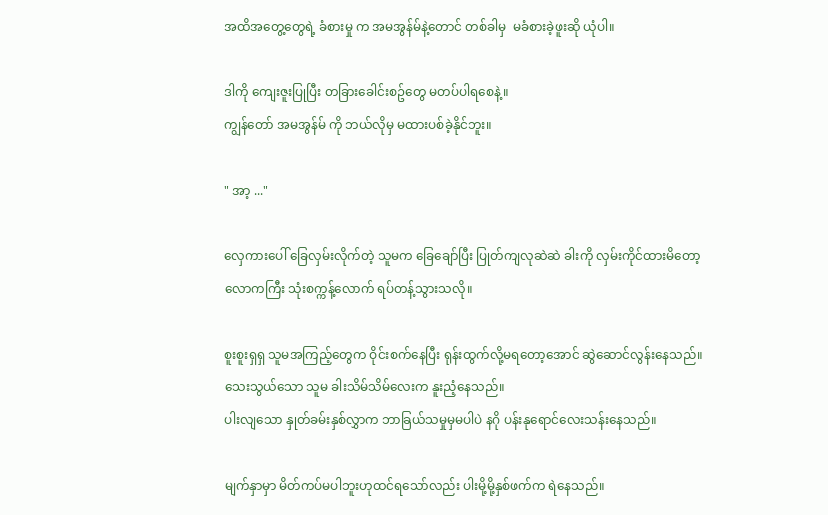အထိအတွေ့တွေရဲ့ ခံစားမှု က အမအွန်မ်နဲ့တောင် တစ်ခါမှ  မခံစားခဲ့ဖူးဆို ယုံပါ။

ဒါကို ကျေးဇူးပြုပြီး တခြားခေါင်းစဥ်တွေ မတပ်ပါရစေနဲ့။
ကျွန်တော် အမအွန်မ် ကို ဘယ်လိုမှ မထားပစ်ခဲ့နိုင်ဘူး။

" အာ့ ..."

လှေကားပေါ် ခြေလှမ်းလိုက်တဲ့ သူမက ခြေချော်ပြီး ပြုတ်ကျလုဆဲဆဲ ခါးကို လှမ်းကိုင်ထားမိတော့
လောကကြီး သုံးစက္ကန့်လောက် ရပ်တန့်သွားသလို။

စူးစူးရှရှ သူမအကြည့်တွေက ဝိုင်းစက်နေပြီး ရုန်းထွက်လို့မရတော့အောင် ဆွဲဆောင်လွန်းနေသည်။
သေးသွယ်သော သူမ ခါးသိမ်သိမ်လေးက နူးညံ့နေသည်။
ပါးလျသော နှုတ်ခမ်းနှစ်လွှာက ဘာခြယ်သမှုမှမပါပဲ နဂို ပန်းနုရောင်လေးသန်းနေသည်။

မျက်နှာမှာ မိတ်ကပ်မပါဘူးဟုထင်ရသော်လည်း ပါးမို့မို့နှစ်ဖက်က ရဲနေသည်။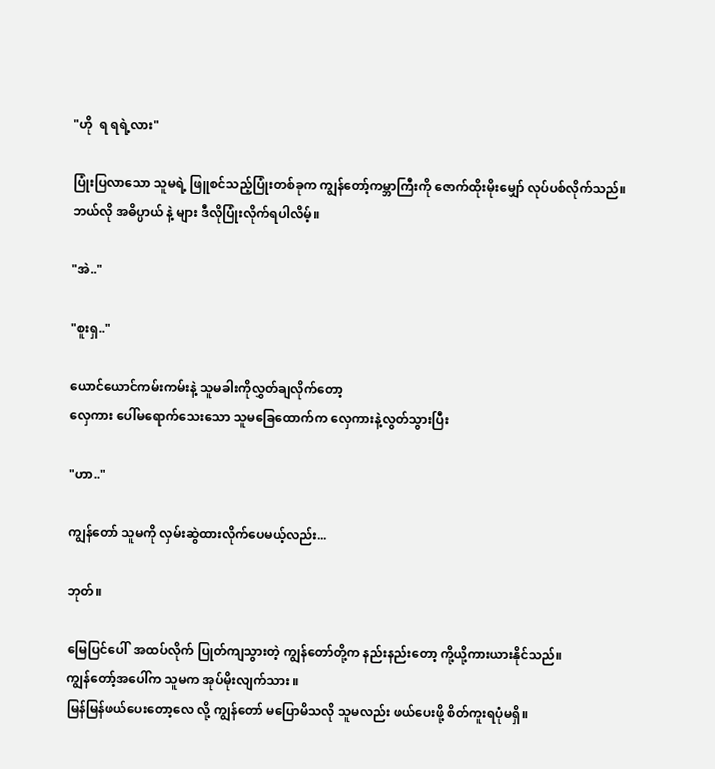"ဟို  ရ ရရဲ့လား"

ပြုံးပြလာသော သူမရဲ့ ဖြူစင်သည့်ပြုံးတစ်ခုက ကျွန်တော့်ကမ္ဘာကြီးကို ဇောက်ထိုးမိုးမျှော် လုပ်ပစ်လိုက်သည်။
ဘယ်လို အဓိပ္ပာယ် နဲ့ များ ဒီလိုပြုံးလိုက်ရပါလိမ့်။

"အဲ.."

"စူးရှ.."

ယောင်ယောင်ကမ်းကမ်းနဲ့ သူမခါးကိုလွှတ်ချလိုက်တော့
လှေကား ပေါ်မရောက်သေးသော သူမခြေထောက်က လှေကားနဲ့လွတ်သွားပြီး

"ဟာ.."

ကျွန်တော် သူမကို လှမ်းဆွဲထားလိုက်ပေမယ့်လည်း...

ဘုတ်။

မြေပြင်ပေါ်  အထပ်လိုက် ပြုတ်ကျသွားတဲ့ ကျွန်တော်တို့က နည်းနည်းတော့ ကို့ယို့ကားယားနိုင်သည်။
ကျွန်တော့်အပေါ်က သူမက အုပ်မိုးလျက်သား ။
မြန်မြန်ဖယ်ပေးတော့လေ လို့ ကျွန်တော် မပြောမိသလို သူမလည်း ဖယ်ပေးဖို့ စိတ်ကူးရပုံမရှိ။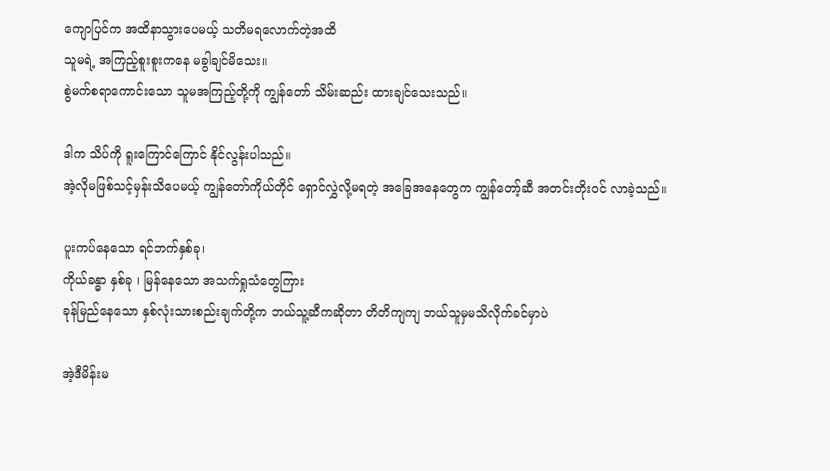ကျောပြင်က အထိနာသွားပေမယ့် သတိမရလောက်တဲ့အထိ
သူမရဲ့ အကြည့်စူးစူးကနေ မခွါချင်မိသေး။
စွဲမက်စရာကောင်းသော သူမအကြည့်တို့ကို ကျွန်တော် သိမ်းဆည်း ထားချင်သေးသည်။

ဒါက သိပ်ကို ရူးကြောင်ကြောင် နိုင်လွန်းပါသည်။
အဲ့လိုမဖြစ်သင့်မှန်းသိပေမယ့် ကျွန်တော်ကိုယ်တိုင် ရှောင်လွှဲလို့မရတဲ့ အခြေအနေတွေက ကျွန်တော့်ဆီ အတင်းတိုးဝင် လာခဲ့သည်။

ပူးကပ်နေသော ရင်ဘက်နှစ်ခု၊
ကိုယ်ခန္ဓာ နှစ်ခု ၊ မြန်နေသော အသက်ရှုသံတွေကြား
ခုန်မြည်နေသော နှစ်လုံးသားစည်းချက်တို့က ဘယ်သူ့ဆီကဆိုတာ တိတိကျကျ ဘယ်သူမှမသိလိုက်ခင်မှာပဲ

အဲ့ဒီမိန်းမ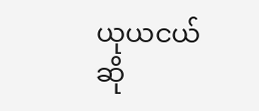ယုယငယ် ဆို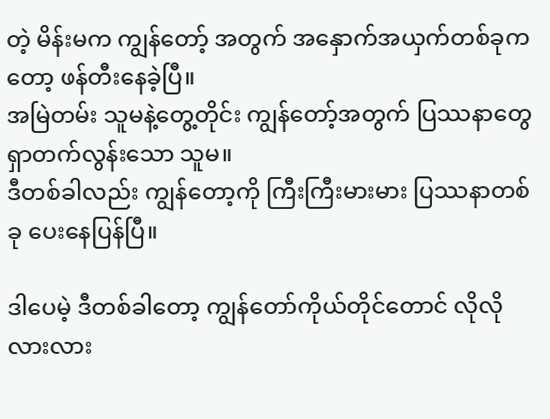တဲ့ မိန်းမက ကျွန်တော့် အတွက် အနှောက်အယှက်တစ်ခုကတော့ ဖန်တီးနေခဲ့ပြီ။
အမြဲတမ်း သူမနဲ့တွေ့တိုင်း ကျွန်တော့်အတွက် ပြဿနာတွေ ရှာတက်လွန်းသော သူမ။
ဒီတစ်ခါလည်း ကျွန်တော့ကို ကြီးကြီးမားမား ပြဿနာတစ်ခု ပေးနေပြန်ပြီ။

ဒါပေမဲ့ ဒီတစ်ခါတော့ ကျွန်တော်ကိုယ်တိုင်တောင် လိုလိုလားလား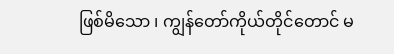ဖြစ်မိသော ၊ ကျွန်တော်ကိုယ်တိုင်တောင် မ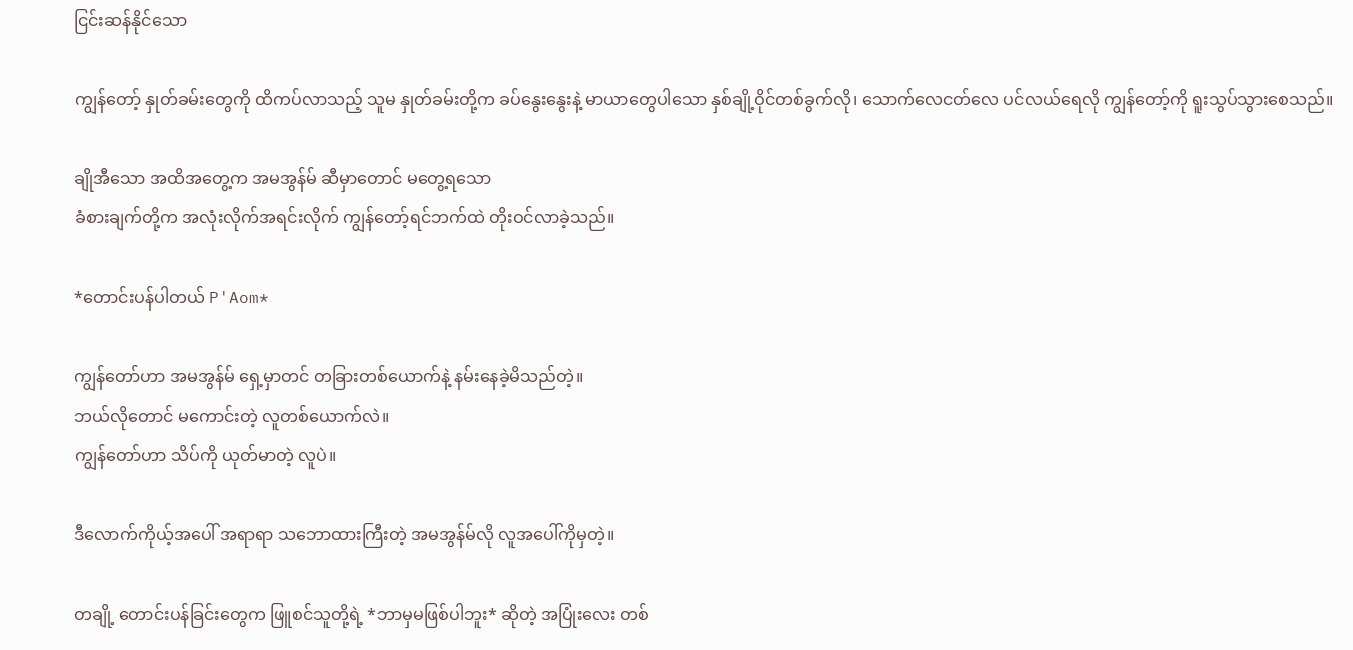ငြင်းဆန်နိုင်သော

ကျွန်တော့် နှုတ်ခမ်းတွေကို ထိကပ်လာသည့် သူမ နှုတ်ခမ်းတို့က ခပ်နွေးနွေးနဲ့ မာယာတွေပါသော နှစ်ချို့ဝိုင်တစ်ခွက်လို၊ သောက်လေငတ်လေ ပင်လယ်ရေလို ကျွန်တော့်ကို ရူးသွပ်သွားစေသည်။

ချိုအီသော အထိအတွေ့က အမအွန်မ် ဆီမှာတောင် မတွေ့ရသော
ခံစားချက်တို့က အလုံးလိုက်အရင်းလိုက် ကျွန်တော့်ရင်ဘက်ထဲ တိုးဝင်လာခဲ့သည်။

*တောင်းပန်ပါတယ် P'Aom*

ကျွန်တော်ဟာ အမအွန်မ် ရှေ့မှာတင် တခြားတစ်ယောက်နဲ့ နမ်းနေခဲ့မိသည်တဲ့။
ဘယ်လိုတောင် မကောင်းတဲ့ လူတစ်ယောက်လဲ။
ကျွန်တော်ဟာ သိပ်ကို ယုတ်မာတဲ့ လူပဲ။

ဒီလောက်ကိုယ့်အပေါ် အရာရာ သဘောထားကြီးတဲ့ အမအွန်မ်လို လူအပေါ်ကိုမှတဲ့။

တချို့ တောင်းပန်ခြင်းတွေက ဖြူစင်သူတို့ရဲ့ *ဘာမှမဖြစ်ပါဘူး* ဆိုတဲ့ အပြုံးလေး တစ်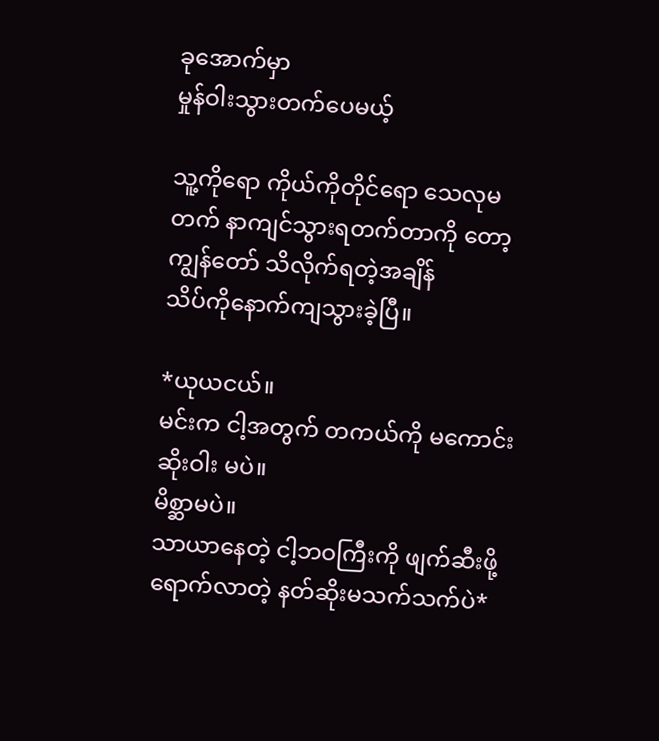ခုအောက်မှာ
မှုန်ဝါးသွားတက်ပေမယ့်

သူ့ကိုရော ကိုယ်ကိုတိုင်ရော သေလုမတက် နာကျင်သွားရတက်တာကို တော့ ကျွန်တော် သိလိုက်ရတဲ့အချိန်
သိပ်ကိုနောက်ကျသွားခဲ့ပြီ။

*ယုယငယ်။
မင်းက ငါ့အတွက် တကယ်ကို မကောင်းဆိုးဝါး မပဲ။
မိစ္ဆာမပဲ။
သာယာနေတဲ့ ငါ့ဘဝကြီးကို ဖျက်ဆီးဖို့ရောက်လာတဲ့ နတ်ဆိုးမသက်သက်ပဲ*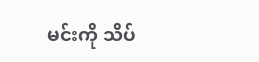မင်းကို သိပ်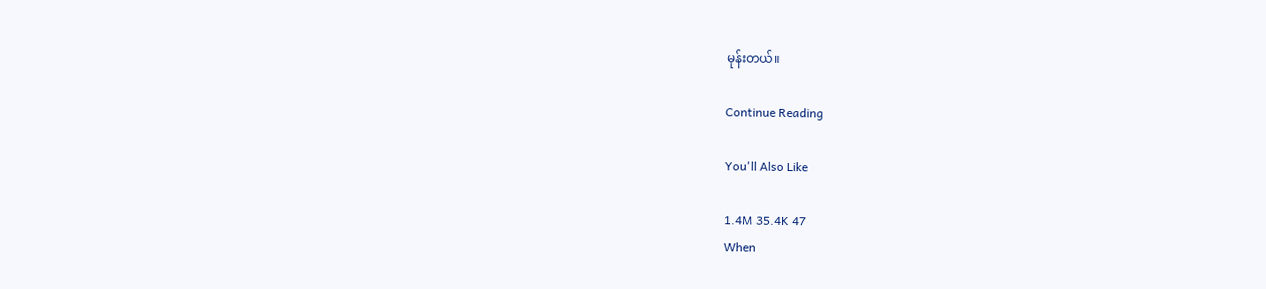မုန်းတယ်။

Continue Reading

You'll Also Like

1.4M 35.4K 47
When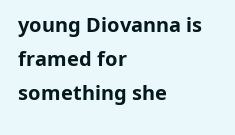young Diovanna is framed for something she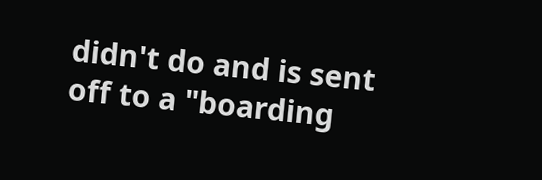didn't do and is sent off to a "boarding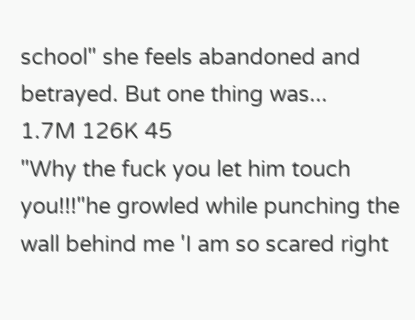school" she feels abandoned and betrayed. But one thing was...
1.7M 126K 45
"Why the fuck you let him touch you!!!"he growled while punching the wall behind me 'I am so scared right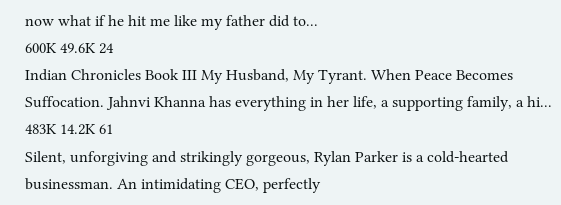now what if he hit me like my father did to...
600K 49.6K 24
Indian Chronicles Book III My Husband, My Tyrant. When Peace Becomes Suffocation. Jahnvi Khanna has everything in her life, a supporting family, a hi...
483K 14.2K 61
Silent, unforgiving and strikingly gorgeous, Rylan Parker is a cold-hearted businessman. An intimidating CEO, perfectly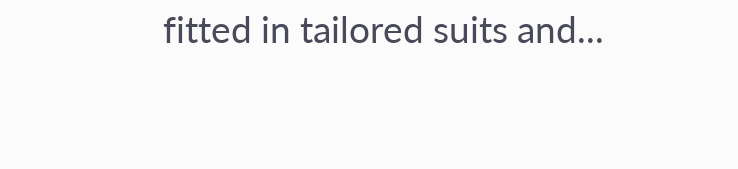fitted in tailored suits and...